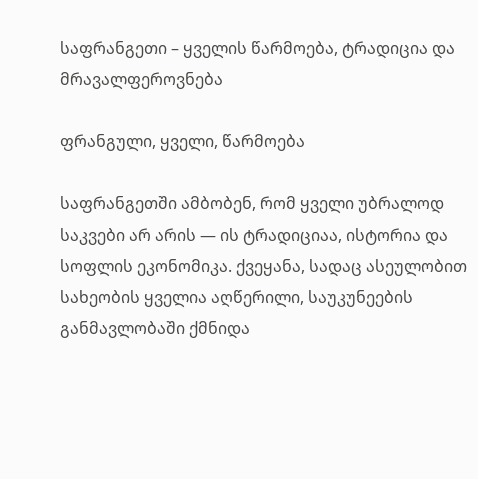საფრანგეთი – ყველის წარმოება, ტრადიცია და მრავალფეროვნება

ფრანგული, ყველი, წარმოება

საფრანგეთში ამბობენ, რომ ყველი უბრალოდ საკვები არ არის — ის ტრადიციაა, ისტორია და სოფლის ეკონომიკა. ქვეყანა, სადაც ასეულობით სახეობის ყველია აღწერილი, საუკუნეების განმავლობაში ქმნიდა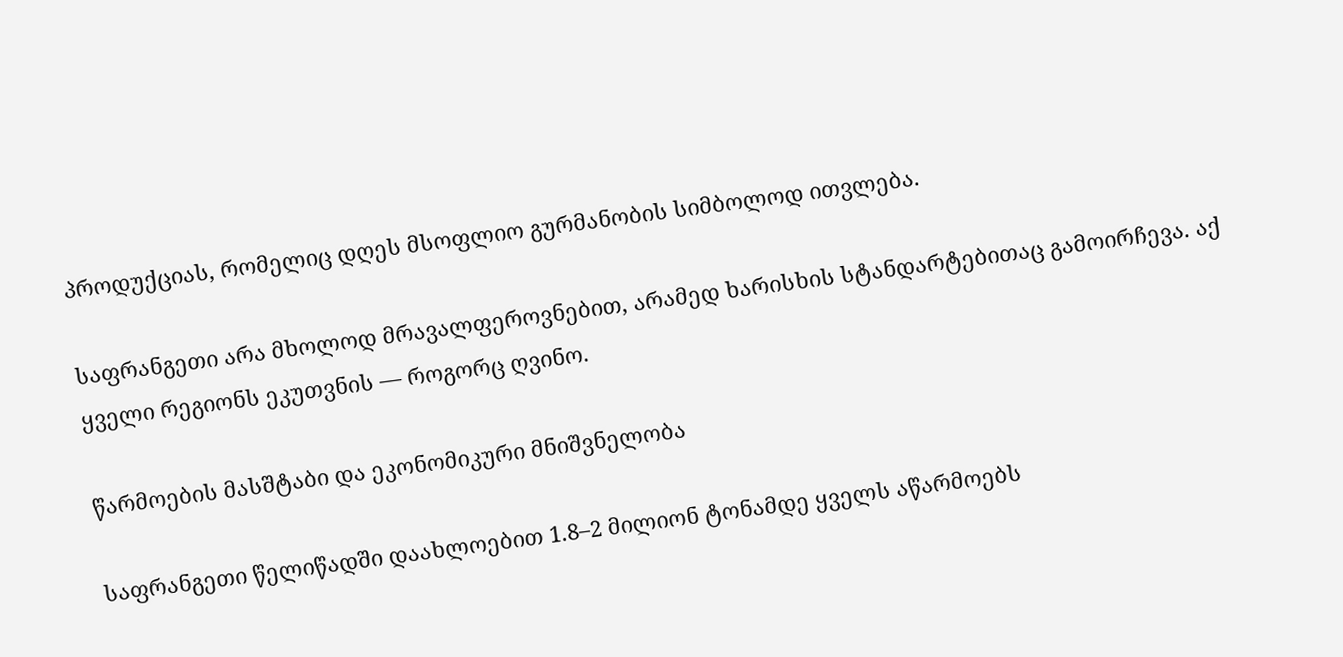პროდუქციას, რომელიც დღეს მსოფლიო გურმანობის სიმბოლოდ ითვლება.

საფრანგეთი არა მხოლოდ მრავალფეროვნებით, არამედ ხარისხის სტანდარტებითაც გამოირჩევა. აქ ყველი რეგიონს ეკუთვნის — როგორც ღვინო.

წარმოების მასშტაბი და ეკონომიკური მნიშვნელობა

საფრანგეთი წელიწადში დაახლოებით 1.8–2 მილიონ ტონამდე ყველს აწარმოებს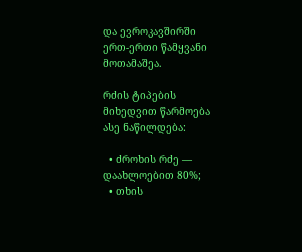და ევროკავშირში ერთ-ერთი წამყვანი მოთამაშეა.

რძის ტიპების მიხედვით წარმოება ასე ნაწილდება:

  • ძროხის რძე — დაახლოებით 80%;
  • თხის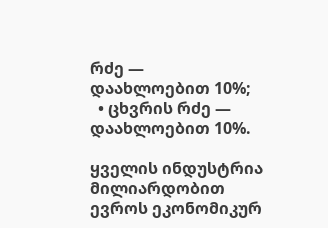რძე — დაახლოებით 10%;
  • ცხვრის რძე — დაახლოებით 10%.

ყველის ინდუსტრია მილიარდობით ევროს ეკონომიკურ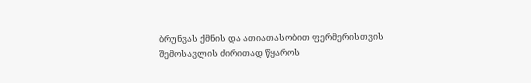ბრუნვას ქმნის და ათიათასობით ფერმერისთვის შემოსავლის ძირითად წყაროს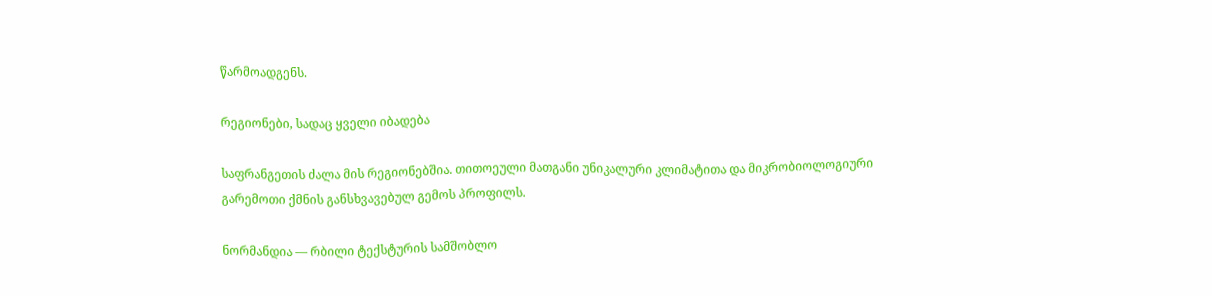წარმოადგენს.

რეგიონები, სადაც ყველი იბადება

საფრანგეთის ძალა მის რეგიონებშია. თითოეული მათგანი უნიკალური კლიმატითა და მიკრობიოლოგიური გარემოთი ქმნის განსხვავებულ გემოს პროფილს.

ნორმანდია — რბილი ტექსტურის სამშობლო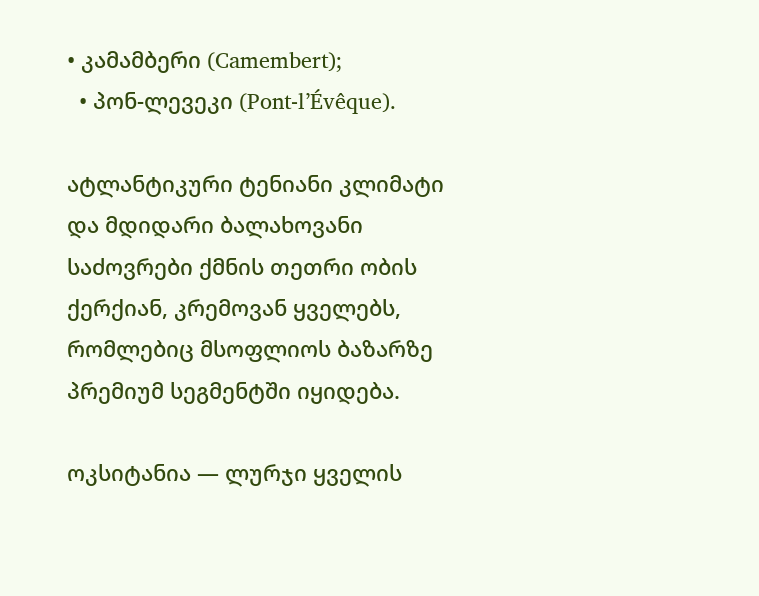• კამამბერი (Camembert);
  • პონ-ლევეკი (Pont-l’Évêque).

ატლანტიკური ტენიანი კლიმატი და მდიდარი ბალახოვანი საძოვრები ქმნის თეთრი ობის ქერქიან, კრემოვან ყველებს, რომლებიც მსოფლიოს ბაზარზე პრემიუმ სეგმენტში იყიდება.

ოკსიტანია — ლურჯი ყველის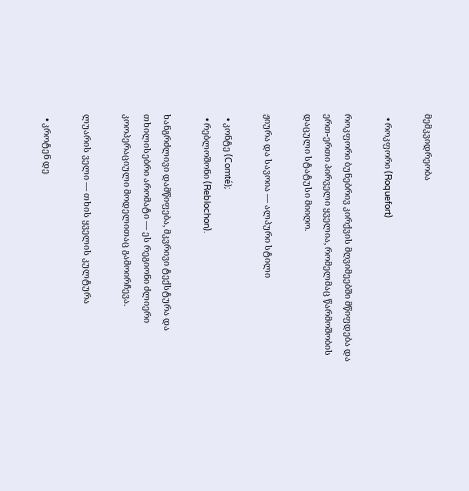მემკვიდრეობა

  • როკფორი (Roquefort)

როკფორი ბუნებრივ კირქვის მღვიმეებში მწიფდება და ერთ-ერთი პირველი ყველია, რომელმაც წარმოშობის დაცული სტატუსი მიიღო.

ჟიურა და სავოია — ალპური სტილი

  • კონტე (Comté);
  • რებლოშონი (Reblochon).

ხანგრძლივი დამწიფება, მკვრივი ტექსტურა და თხილისებრი არომატი — ეს რეგიონი ძლიერი კოოპერაციული მოდელითაც გამოირჩევა.

ლუარის ველი — თხის ყველის კულტურა

  • კროტენ დე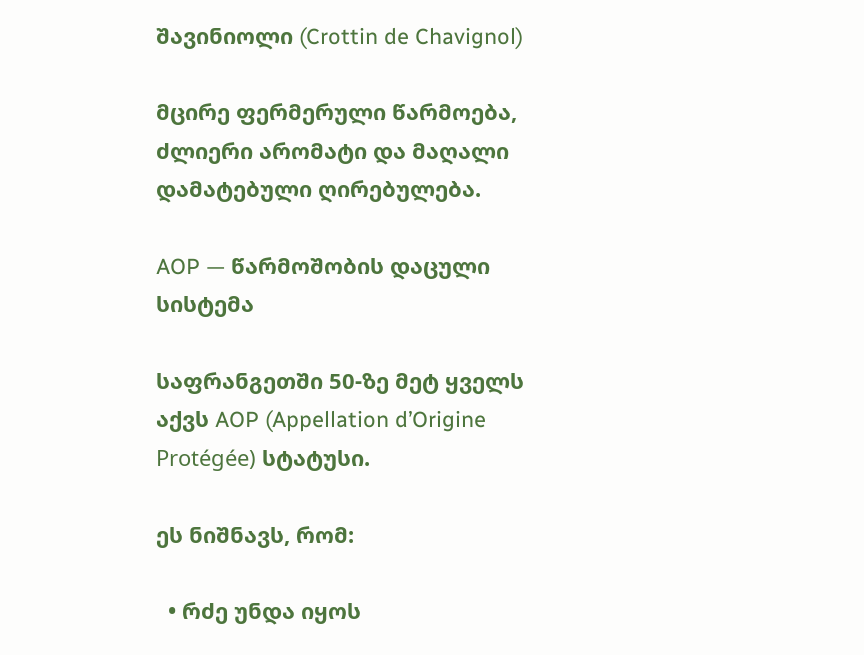შავინიოლი (Crottin de Chavignol)

მცირე ფერმერული წარმოება, ძლიერი არომატი და მაღალი დამატებული ღირებულება.

AOP — წარმოშობის დაცული სისტემა

საფრანგეთში 50-ზე მეტ ყველს აქვს AOP (Appellation d’Origine Protégée) სტატუსი.

ეს ნიშნავს, რომ:

  • რძე უნდა იყოს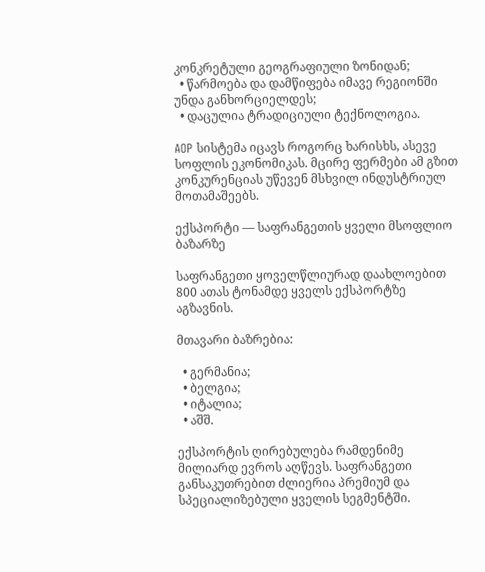კონკრეტული გეოგრაფიული ზონიდან;
  • წარმოება და დამწიფება იმავე რეგიონში უნდა განხორციელდეს;
  • დაცულია ტრადიციული ტექნოლოგია.

AOP სისტემა იცავს როგორც ხარისხს, ასევე სოფლის ეკონომიკას. მცირე ფერმები ამ გზით კონკურენციას უწევენ მსხვილ ინდუსტრიულ მოთამაშეებს.

ექსპორტი — საფრანგეთის ყველი მსოფლიო ბაზარზე

საფრანგეთი ყოველწლიურად დაახლოებით 800 ათას ტონამდე ყველს ექსპორტზე აგზავნის.

მთავარი ბაზრებია:

  • გერმანია;
  • ბელგია;
  • იტალია;
  • აშშ.

ექსპორტის ღირებულება რამდენიმე მილიარდ ევროს აღწევს. საფრანგეთი განსაკუთრებით ძლიერია პრემიუმ და სპეციალიზებული ყველის სეგმენტში.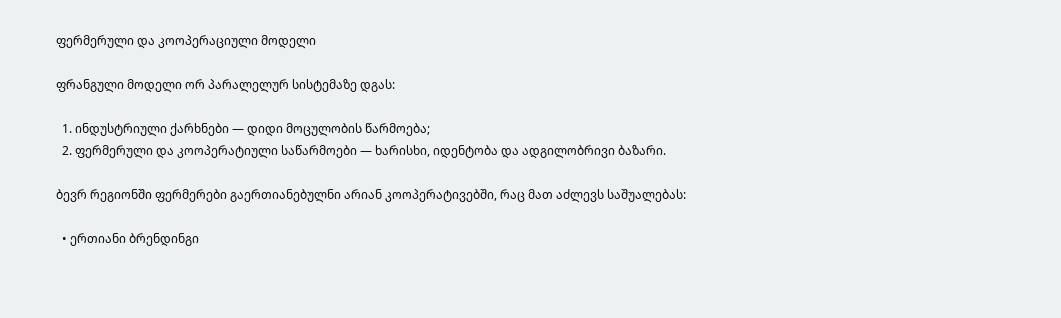ფერმერული და კოოპერაციული მოდელი

ფრანგული მოდელი ორ პარალელურ სისტემაზე დგას:

  1. ინდუსტრიული ქარხნები — დიდი მოცულობის წარმოება;
  2. ფერმერული და კოოპერატიული საწარმოები — ხარისხი, იდენტობა და ადგილობრივი ბაზარი.

ბევრ რეგიონში ფერმერები გაერთიანებულნი არიან კოოპერატივებში, რაც მათ აძლევს საშუალებას:

  • ერთიანი ბრენდინგი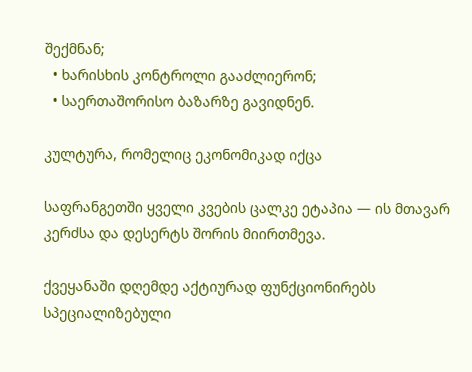შექმნან;
  • ხარისხის კონტროლი გააძლიერონ;
  • საერთაშორისო ბაზარზე გავიდნენ.

კულტურა, რომელიც ეკონომიკად იქცა

საფრანგეთში ყველი კვების ცალკე ეტაპია — ის მთავარ კერძსა და დესერტს შორის მიირთმევა.

ქვეყანაში დღემდე აქტიურად ფუნქციონირებს სპეციალიზებული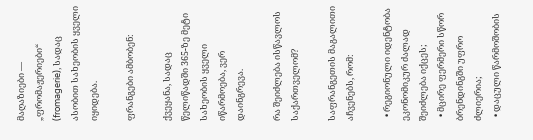მაღაზიები — „ფრომაჟერიები“ (fromagerie), სადაც ასობით სახეობის ყველი იყიდება.

ფრანგები ამბობენ:

ქვეყანა, სადაც წელიწადში 365-ზე მეტი სახეობის ყველი იწარმოება, ვერ დაინგრევა.

რა შეიძლება ისწავლოს საქართველომ?

საფრანგეთის მაგალითი აჩვენებს, რომ:

  • რეგიონული იდენტობა ეკონომიკურ ძალად შეიძლება იქცეს;
  • მცირე ფერმერი სწორ ბრენდინგში უფრო ძლიერია;
  • დაცული წარმოშობის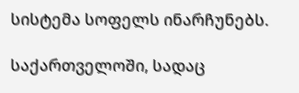სისტემა სოფელს ინარჩუნებს.

საქართველოში, სადაც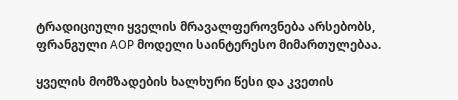ტრადიციული ყველის მრავალფეროვნება არსებობს, ფრანგული AOP მოდელი საინტერესო მიმართულებაა.

ყველის მომზადების ხალხური წესი და კვეთის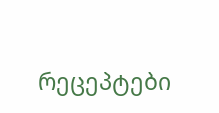რეცეპტები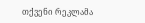თქვენი რეკლამა